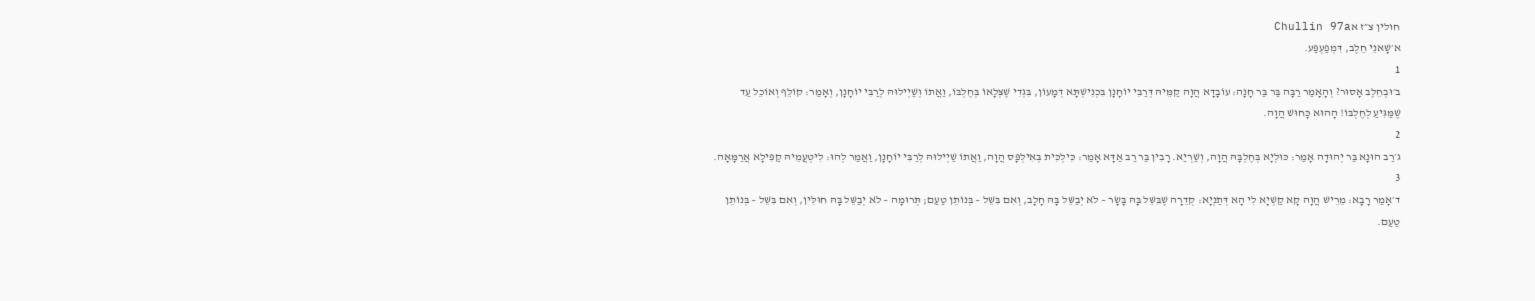חולין צ״ז אChullin 97a
א׳שָׁאנֵי חֵלֶב, דִּמְפַעְפַּע.
1
ב׳וּבְחֵלֶב אָסוּר? וְהָאָמַר רַבָּה בַּר בַּר חָנָה: עוֹבָדָא הֲוָה קַמֵּיהּ דְּרַבִּי יוֹחָנָן בִּכְנִישְׁתָּא דְמָעוֹן, בִּגְדִי שֶׁצְּלָאוֹ בְּחֶלְבּוֹ, וַאֲתוֹ וְשַׁיְילוּהּ לְרַבִּי יוֹחָנָן, וְאָמַר: קוֹלֵף וְאוֹכֵל עַד שֶׁמַּגִּיעַ לְחֶלְבּוֹ! הָהוּא כָּחוּשׁ הֲוָה.
2
ג׳רַב הוּנָא בַּר יְהוּדָה אָמַר: כּוּלְיָא בְּחֶלְבָּהּ הֲוָה, וְשַׁרְיַאּ. רָבִין בַּר רַב אַדָּא אָמַר: כִּילְכִּית בְּאִילְפָּס הֲוָה, וַאֲתוֹ שַׁיְילוּהּ לְרַבִּי יוֹחָנָן, וַאֲמַר לְהוּ: לִיטְעֲמֵיהּ קַפִּילָא אֲרַמָּאָה.
3
ד׳אָמַר רָבָא: מֵרֵישׁ הֲוָה קָא קַשְׁיָא לִי הָא דְּתַנְיָא: קְדֵרָה שֶׁבִּשֵּׁל בָּהּ בָּשָׂר – לֹא יְבַשֵּׁל בָּהּ חָלָב, וְאִם בִּשֵּׁל – בְּנוֹתֵן טַעַם; תְּרוּמָה – לֹא יְבַשֵּׁל בָּהּ חוּלִּין, וְאִם בִּשֵּׁל – בְּנוֹתֵן טַעַם.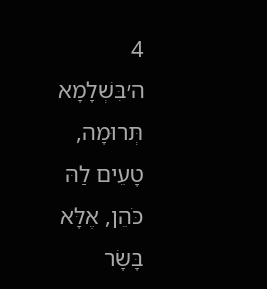4
ה׳בִּשְׁלָמָא תְּרוּמָה, טָעֵים לַהּ כֹּהֵן, אֶלָּא בָּשָׂר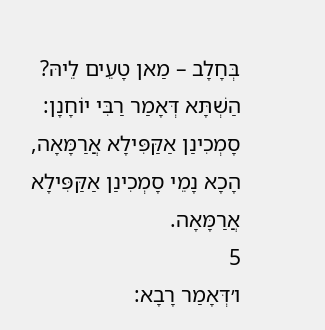בְּחָלָב – מַאן טָעֵים לֵיהּ? הַשְׁתָּא דְּאָמַר רַבִּי יוֹחָנָן: סָמְכִינַן אַקַּפִּילָא אֲרַמָּאָה, הָכָא נָמֵי סָמְכִינַן אַקַּפִּילָא אֲרַמָּאָה.
5
ו׳דְּאָמַר רָבָא: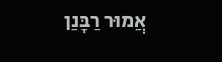אֲמוּר רַבָּנַן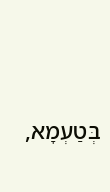בְּטַעְמָא,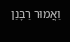וַאֲמוּר רַבָּנַן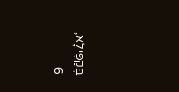בְּקַפִּילָא,
6